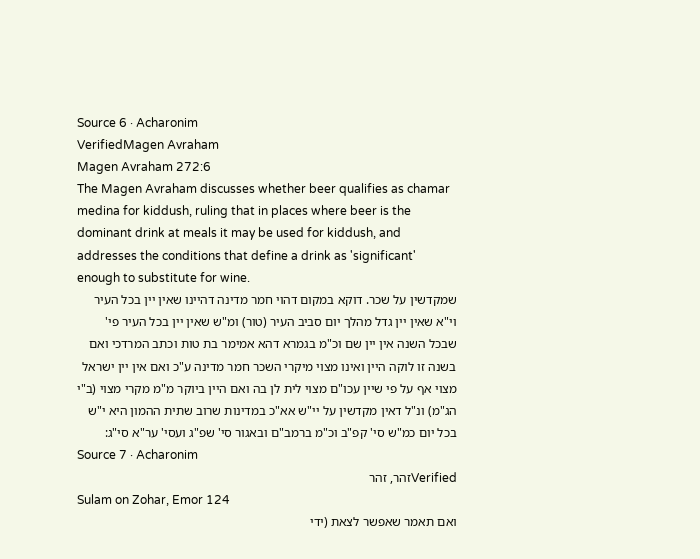Source 6 · Acharonim
VerifiedMagen Avraham
Magen Avraham 272:6
The Magen Avraham discusses whether beer qualifies as chamar medina for kiddush, ruling that in places where beer is the dominant drink at meals it may be used for kiddush, and addresses the conditions that define a drink as 'significant' enough to substitute for wine.
שמקדשין על שכר. דוקא במקום דהוי חמר מדינה דהיינו שאין יין בכל העיר וי"א שאין יין גדל מהלך יום סביב העיר (טור) ומ"ש שאין יין בכל העיר פי' שבכל השנה אין יין שם וכ"מ בגמרא דהא אמימר בת טות וכתב המרדכי ואם בשנה זו לוקה היין ואינו מצוי מיקרי השכר חמר מדינה ע"כ ואם אין יין ישראל מצוי אף על פי שיין עכו"ם מצוי לית לן בה ואם היין ביוקר מ"מ מקרי מצוי (ב"י הג"מ) ונ"ל דאין מקדשין על יי"ש אא"כ במדינות שרוב שתית ההמון היא י"ש בכל יום כמ"ש סי' קפ"ב וכ"מ ברמב"ם ובאגור סי' שפ"ג ועסי' ער"א סי"ג:
Source 7 · Acharonim
Verifiedזהר, זהר
Sulam on Zohar, Emor 124
ואם תאמר שאפשר לצאת (ידי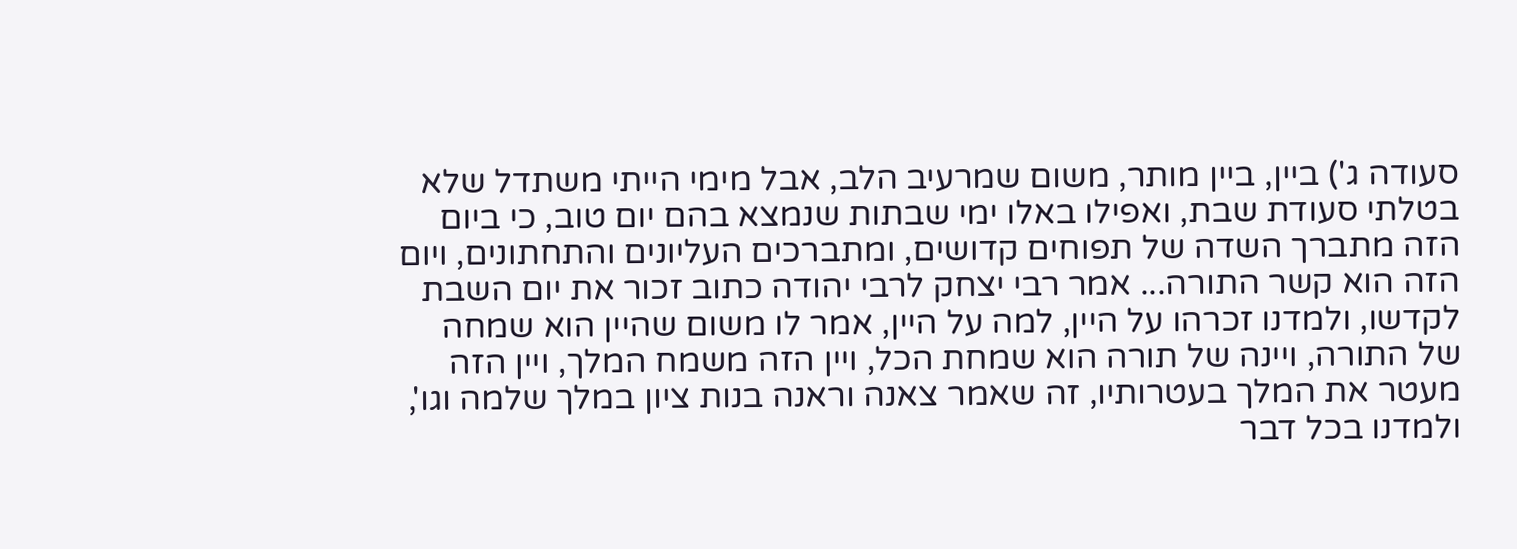סעודה ג') ביין, ביין מותר, משום שמרעיב הלב, אבל מימי הייתי משתדל שלא בטלתי סעודת שבת, ואפילו באלו ימי שבתות שנמצא בהם יום טוב, כי ביום הזה מתברך השדה של תפוחים קדושים, ומתברכים העליונים והתחתונים, ויום הזה הוא קשר התורה... אמר רבי יצחק לרבי יהודה כתוב זכור את יום השבת לקדשו, ולמדנו זכרהו על היין, למה על היין, אמר לו משום שהיין הוא שמחה של התורה, ויינה של תורה הוא שמחת הכל, ויין הזה משמח המלך, ויין הזה מעטר את המלך בעטרותיו, זה שאמר צאנה וראנה בנות ציון במלך שלמה וגו', ולמדנו בכל דבר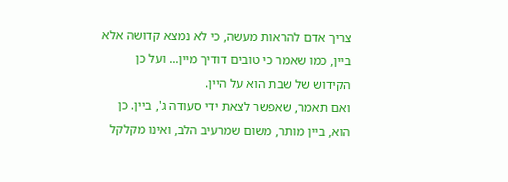צריך אדם להראות מעשה, כי לא נמצא קדושה אלא ביין, כמו שאמר כי טובים דודיך מיין... ועל כן הקידוש של שבת הוא על היין.
ואם תאמר, שאפשר לצאת ידי סעודה ג', ביין. כן הוא, ביין מותר, משום שמרעיב הלב, ואינו מקלקל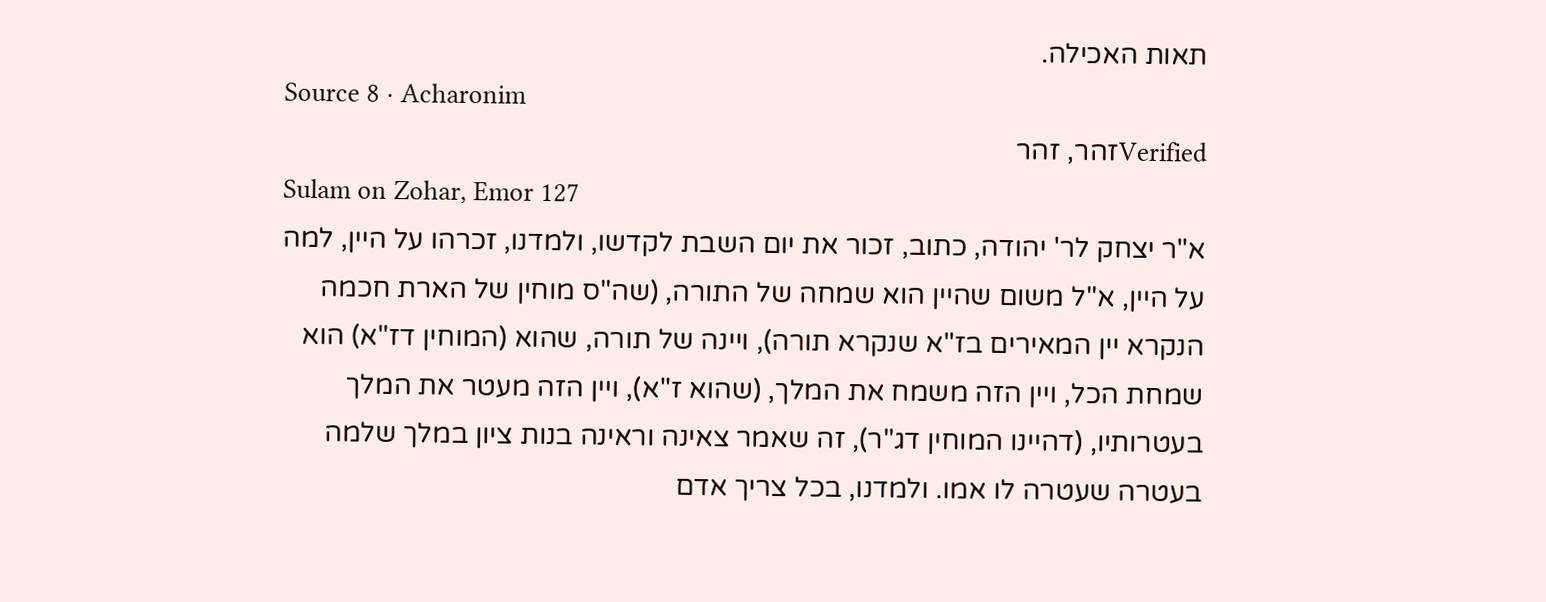תאות האכילה.
Source 8 · Acharonim
Verifiedזהר, זהר
Sulam on Zohar, Emor 127
א"ר יצחק לר' יהודה, כתוב, זכור את יום השבת לקדשו, ולמדנו, זכרהו על היין, למה על היין, א"ל משום שהיין הוא שמחה של התורה, (שה"ס מוחין של הארת חכמה הנקרא יין המאירים בז"א שנקרא תורה), ויינה של תורה, שהוא (המוחין דז"א) הוא שמחת הכל, ויין הזה משמח את המלך, (שהוא ז"א), ויין הזה מעטר את המלך בעטרותיו, (דהיינו המוחין דג"ר), זה שאמר צאינה וראינה בנות ציון במלך שלמה בעטרה שעטרה לו אמו. ולמדנו, בכל צריך אדם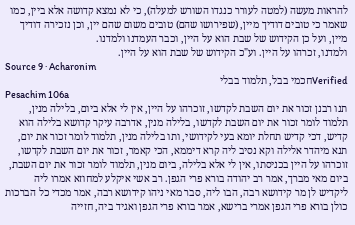להראות מעשה (למטה לעורר כנגדו השורש למעלה), כי לא נמצא קדושה אלא ביין, כמו שאמר כי טובים דודיך מיין, (שפירושו שהם) טובים משום שהם יין, וכן נזכירה דודיך מיין, ועל כן הקידוש של שבת הוא על היין, וכבר העמדנו ולמדנו.
ולמדנו, זכרהו על היין. וע"כ הקידוש של שבת הוא על היין.
Source 9 · Acharonim
Verifiedחכמי בבל, תלמוד בבלי
Pesachim 106a
תנו רבנן זכור את יום השבת לקדשו, זוכרהו על היין, אין לי אלא ביום, בלילה מנין, תלמוד לומר זכור את יום השבת לקדשו, בלילה מנין, אדרבה עיקר קדושא בלילה הוא קדיש, דכי קדיש תחלת יומא בעי לקידושי, ותו בלילה מנין, תלמוד לומר זכור את יום, תנא מיהדר אלילה וקא נסיב ליה קרא דיממא, הכי קאמר, זכור את יום השבת לקדשו, זוכרהו על היין בכניסתו, אין לי אלא בלילה, ביום מנין, תלמוד לומר זכור את יום השבת, ביום מאי מברך, אמר רב יהודה בורא פרי הגפן. רב אשי איקלע למחוזא אמרו ליה ליקדיש לן מר קידושא רבה, הבו ליה, סבר מאי ניהו קידושא רבה, אמר מכדי כל הברכות כולן בורא פרי הגפן אמרי ברישא, אמר בורא פרי הגפן ואגיד ביה, חזייה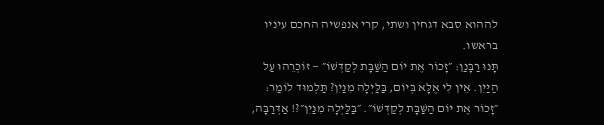לההוא סבא דגחין ושתי, קרי אנפשיה החכם עיניו בראשו.
תָּנוּ רַבָּנַן: ״זָכוֹר אֶת יוֹם הַשַּׁבָּת לְקַדְּשׁוֹ״ — זוֹכְרֵהוּ עַל הַיַּיִן. אֵין לִי אֶלָּא בְּיוֹם, בַּלַּיְלָה מִנַּיִן? תַּלְמוּד לוֹמַר: ״זָכוֹר אֶת יוֹם הַשַּׁבָּת לְקַדְּשׁוֹ״. ״בַּלַּיְלָה מִנַּיִן״?! אַדְּרַבָּה,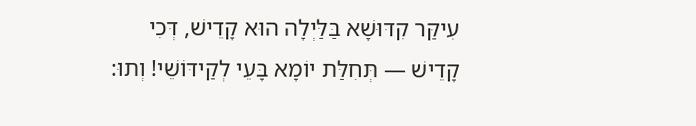עִיקַּר קִדּוּשָׁא בַּלַּיְלָה הוּא קָדֵישׁ, דְּכִי קָדֵישׁ — תְּחִלַּת יוֹמָא בָּעֵי לְקַידּוֹשֵׁי! וְתוּ: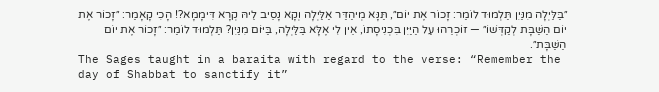״בַּלַּיְלָה מִנַּיִן תַּלְמוּד לוֹמַר: זָכוֹר אֶת יוֹם״, תַּנָּא מְיהַדַּר אַלַּיְלָה וְקָא נָסֵיב לֵיהּ קְרָא דִּימָמָא?! הָכִי קָאָמַר: ״זָכוֹר אֶת יוֹם הַשַּׁבָּת לְקַדְּשׁוֹ״ — זוֹכְרֵהוּ עַל הַיַּיִן בִּכְנִיסָתוֹ, אֵין לִי אֶלָּא בַּלַּיְלָה, בַּיּוֹם מִנַּיִן? תַּלְמוּד לוֹמַר: ״זָכוֹר אֶת יוֹם הַשַּׁבָּת״.
The Sages taught in a baraita with regard to the verse: “Remember the day of Shabbat to sanctify it”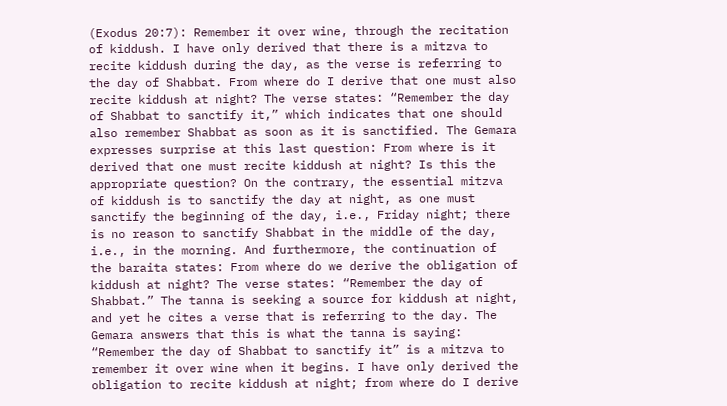(Exodus 20:7): Remember it over wine, through the recitation of kiddush. I have only derived that there is a mitzva to recite kiddush during the day, as the verse is referring to the day of Shabbat. From where do I derive that one must also recite kiddush at night? The verse states: “Remember the day of Shabbat to sanctify it,” which indicates that one should also remember Shabbat as soon as it is sanctified. The Gemara expresses surprise at this last question: From where is it derived that one must recite kiddush at night? Is this the appropriate question? On the contrary, the essential mitzva of kiddush is to sanctify the day at night, as one must sanctify the beginning of the day, i.e., Friday night; there is no reason to sanctify Shabbat in the middle of the day, i.e., in the morning. And furthermore, the continuation of the baraita states: From where do we derive the obligation of kiddush at night? The verse states: “Remember the day of Shabbat.” The tanna is seeking a source for kiddush at night, and yet he cites a verse that is referring to the day. The Gemara answers that this is what the tanna is saying: “Remember the day of Shabbat to sanctify it” is a mitzva to remember it over wine when it begins. I have only derived the obligation to recite kiddush at night; from where do I derive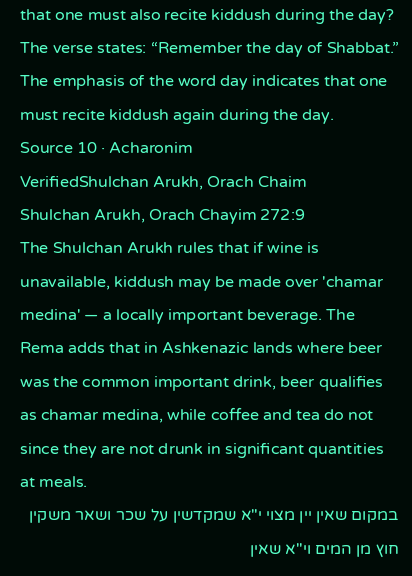that one must also recite kiddush during the day? The verse states: “Remember the day of Shabbat.” The emphasis of the word day indicates that one must recite kiddush again during the day.
Source 10 · Acharonim
VerifiedShulchan Arukh, Orach Chaim
Shulchan Arukh, Orach Chayim 272:9
The Shulchan Arukh rules that if wine is unavailable, kiddush may be made over 'chamar medina' — a locally important beverage. The Rema adds that in Ashkenazic lands where beer was the common important drink, beer qualifies as chamar medina, while coffee and tea do not since they are not drunk in significant quantities at meals.
במקום שאין יין מצוי י"א שמקדשין על שכר ושאר משקין חוץ מן המים וי"א שאין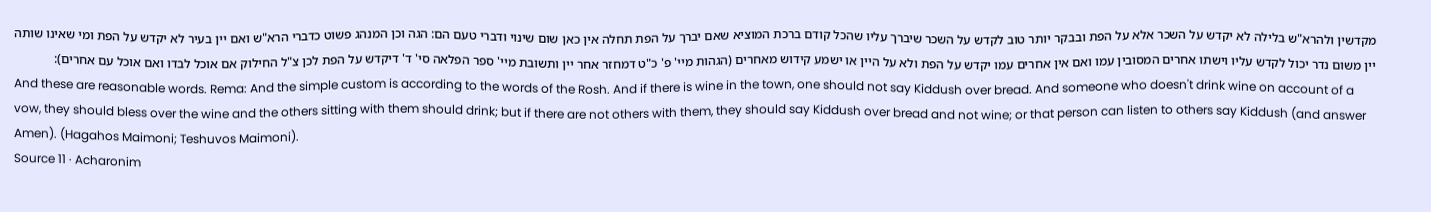מקדשין ולהרא"ש בלילה לא יקדש על השכר אלא על הפת ובבקר יותר טוב לקדש על השכר שיברך עליו שהכל קודם ברכת המוציא שאם יברך על הפת תחלה אין כאן שום שינוי ודברי טעם הם: הגה וכן המנהג פשוט כדברי הרא"ש ואם יין בעיר לא יקדש על הפת ומי שאינו שותה יין משום נדר יכול לקדש עליו וישתו אחרים המסובין עמו ואם אין אחרים עמו יקדש על הפת ולא על היין או ישמע קידוש מאחרים (הגהות מיי' פ' כ"ט דמחזר אחר יין ותשובת מיי' ספר הפלאה סי' ד' דיקדש על הפת לכן צ"ל החילוק אם אוכל לבדו ואם אוכל עם אחרים):
And these are reasonable words. Rema: And the simple custom is according to the words of the Rosh. And if there is wine in the town, one should not say Kiddush over bread. And someone who doesn't drink wine on account of a vow, they should bless over the wine and the others sitting with them should drink; but if there are not others with them, they should say Kiddush over bread and not wine; or that person can listen to others say Kiddush (and answer Amen). (Hagahos Maimoni; Teshuvos Maimoni).
Source 11 · Acharonim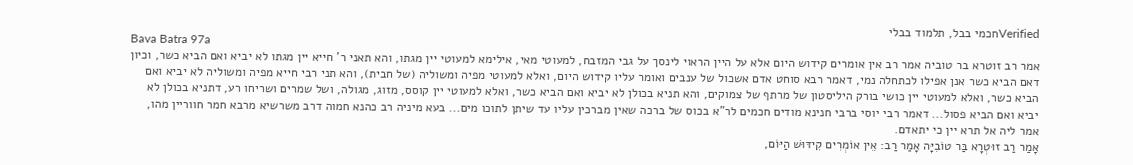Verifiedחכמי בבל, תלמוד בבלי
Bava Batra 97a
אמר רב זוטרא בר טוביה אמר רב אין אומרים קידוש היום אלא על היין הראוי לינסך על גבי המזבח, למעוטי מאי, אילימא למעוטי יין מגתו, והא תאני ר' חייא יין מגתו לא יביא ואם הביא כשר, וכיון דאם הביא כשר אנן אפילו לכתחלה נמי, דאמר רבא סוחט אדם אשכול של ענבים ואומר עליו קידוש היום, ואלא למעוטי מפיה ומשוליה (של חבית), והא תני רבי חייא מפיה ומשוליה לא יביא ואם הביא כשר, ואלא למעוטי יין כושי בורק היליסטון של מרתף של צמוקים, והא תניא בכולן לא יביא ואם הביא כשר, ואלא למעוטי יין קוסס, מזוג, מגולה, ושל שמרים ושריחו רע, דתניא בכולן לא יביא ואם הביא פסול... דאמר רבי יוסי ברבי חנינא מודים חכמים לר"א בכוס של ברכה שאין מברכין עליו עד שיתן לתוכו מים... בעא מיניה רב כהנא חמוה דרב משרשיא מרבא חמר חווריין מהו, אמר ליה אל תרא יין כי יתאדם.
אָמַר רַב זוּטְרָא בַּר טוֹבִיָּה אָמַר רַב: אֵין אוֹמְרִים קִידּוּשׁ הַיּוֹם,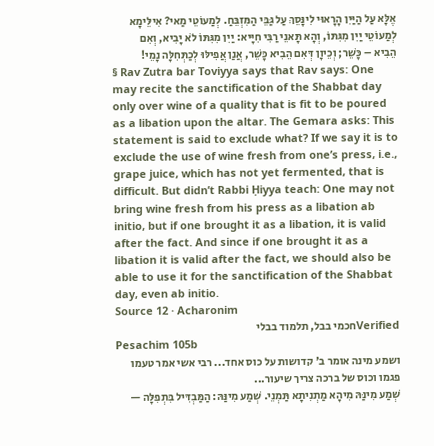אֶלָּא עַל הַיַּיִן הָרָאוּי לִינָּסֵךְ עַל גַּבֵּי הַמִּזְבֵּחַ. לְמַעוֹטֵי מַאי? אִילֵּימָא לְמַעוֹטֵי יַיִן מִגִּתּוֹ, וְהָא תָּאנֵי רַבִּי חִיָּיא: יַיִן מִגִּתּוֹ לֹא יָבִיא, וְאִם הֵבִיא – כָּשֵׁר; וְכֵיוָן דְּאִם הֵבִיא כָּשֵׁר, אֲנַן אֲפִילּוּ לְכַתְּחִלָּה נָמֵי!
§ Rav Zutra bar Toviyya says that Rav says: One may recite the sanctification of the Shabbat day only over wine of a quality that is fit to be poured as a libation upon the altar. The Gemara asks: This statement is said to exclude what? If we say it is to exclude the use of wine fresh from one’s press, i.e., grape juice, which has not yet fermented, that is difficult. But didn’t Rabbi Ḥiyya teach: One may not bring wine fresh from his press as a libation ab initio, but if one brought it as a libation, it is valid after the fact. And since if one brought it as a libation it is valid after the fact, we should also be able to use it for the sanctification of the Shabbat day, even ab initio.
Source 12 · Acharonim
Verifiedחכמי בבל, תלמוד בבלי
Pesachim 105b
ושמע מינה אומר ב' קדושות על כוס אחד... רבי אשי אמר טעמו פגמו וכוס של ברכה צריך שיעור...
שְׁמַע מִינַּהּ מִיהָא מַתְנִיתָא תַּמְנֵי. שְׁמַע מִינַּהּ: הַמַּבְדִּיל בִּתְפִלָּה —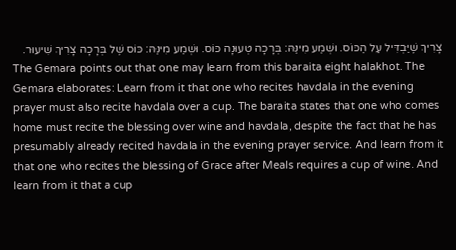צָרִיךְ שֶׁיַּבְדִּיל עַל הַכּוֹס. וּשְׁמַע מִינַּהּ: בְּרָכָה טְעוּנָה כּוֹס. וּשְׁמַע מִינַּהּ: כּוֹס שֶׁל בְּרָכָה צָרִיךְ שִׁיעוּר.
The Gemara points out that one may learn from this baraita eight halakhot. The Gemara elaborates: Learn from it that one who recites havdala in the evening prayer must also recite havdala over a cup. The baraita states that one who comes home must recite the blessing over wine and havdala, despite the fact that he has presumably already recited havdala in the evening prayer service. And learn from it that one who recites the blessing of Grace after Meals requires a cup of wine. And learn from it that a cup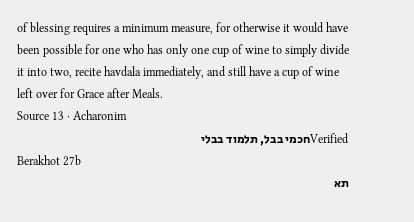of blessing requires a minimum measure, for otherwise it would have been possible for one who has only one cup of wine to simply divide it into two, recite havdala immediately, and still have a cup of wine left over for Grace after Meals.
Source 13 · Acharonim
Verifiedחכמי בבל, תלמוד בבלי
Berakhot 27b
תא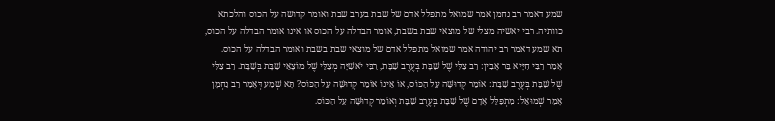שמע דאמר רב נחמן אמר שמואל מתפלל אדם של שבת בערב שבת ואומר קדושה על הכוס והלכתא כוותיה. רבי יאשיה מצלי של מוצאי שבת בשבת, אומר הבדלה על הכוס או אינו אומר הבדלה על הכוס, תא שמע דאמר רב יהודה אמר שמואל מתפלל אדם של מוצאי שבת בשבת ואומר הבדלה על הכוס.
אָמַר רַבִּי חִיָּיא בַּר אָבִין: רַב צַלִּי שֶׁל שַׁבָּת בְּעֶרֶב שַׁבָּת, רַבִּי יֹאשִׁיָּה מְצַלֵּי שֶׁל מוֹצָאֵי שַׁבָּת בְּשַׁבָּת. רַב צַלִּי שֶׁל שַׁבָּת בְּעֶרֶב שַׁבָּת: אוֹמֵר קְדוּשָּׁה עַל הַכּוֹס, אוֹ אֵינוֹ אוֹמֵר קְדוּשָּׁה עַל הַכּוֹס? תָּא שְׁמַע דְּאָמַר רַב נַחְמָן אָמַר שְׁמוּאֵל: מִתְפַּלֵּל אָדָם שֶׁל שַׁבָּת בְּעֶרֶב שַׁבָּת וְאוֹמֵר קְדוּשָּׁה עַל הַכּוֹס.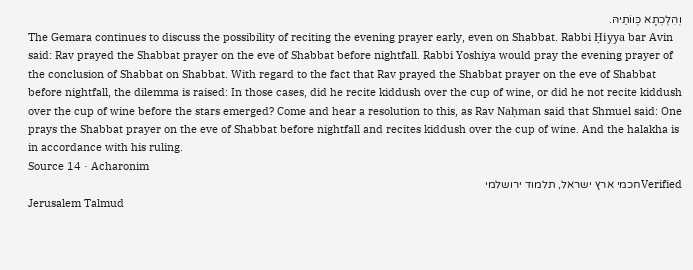וְהִלְכְתָא כְּווֹתֵיהּ.
The Gemara continues to discuss the possibility of reciting the evening prayer early, even on Shabbat. Rabbi Ḥiyya bar Avin said: Rav prayed the Shabbat prayer on the eve of Shabbat before nightfall. Rabbi Yoshiya would pray the evening prayer of the conclusion of Shabbat on Shabbat. With regard to the fact that Rav prayed the Shabbat prayer on the eve of Shabbat before nightfall, the dilemma is raised: In those cases, did he recite kiddush over the cup of wine, or did he not recite kiddush over the cup of wine before the stars emerged? Come and hear a resolution to this, as Rav Naḥman said that Shmuel said: One prays the Shabbat prayer on the eve of Shabbat before nightfall and recites kiddush over the cup of wine. And the halakha is in accordance with his ruling.
Source 14 · Acharonim
Verifiedחכמי ארץ ישראל, תלמוד ירושלמי
Jerusalem Talmud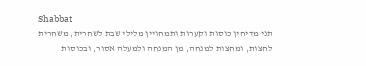Shabbat
תני מדיחין כוסות וקערות ותמחויין מלילי שבת לשחרית, משחרית לחצות, ומחצות למנחה, מן המנחה ולמעלה אסור, ובכוסות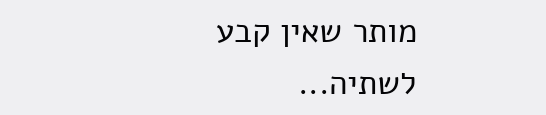מותר שאין קבע לשתיה...